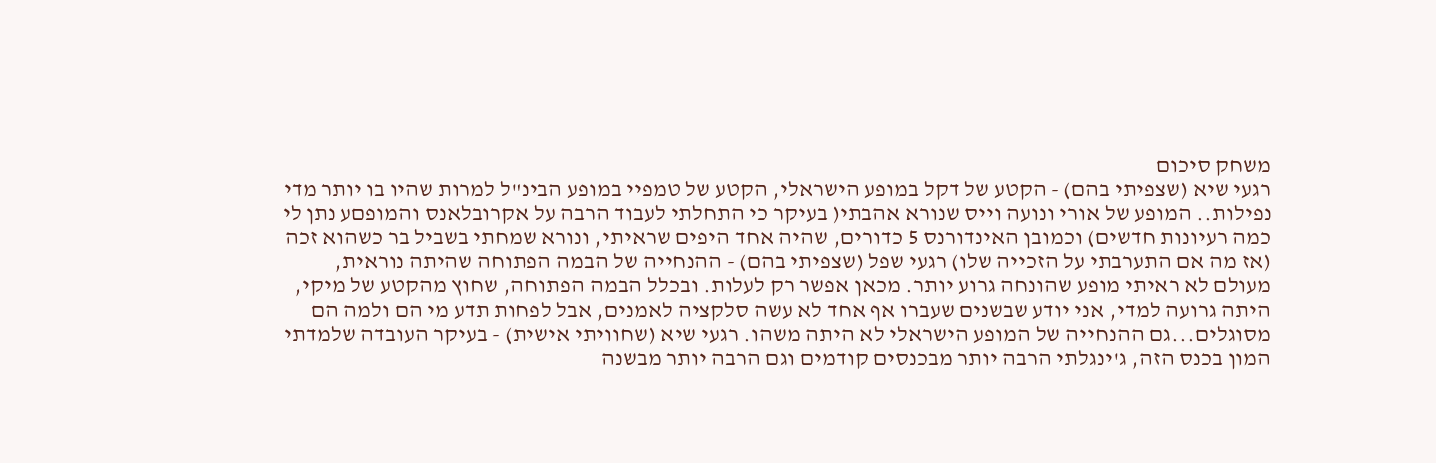משחק סיכום
רגעי שיא (שצפיתי בהם) - הקטע של דקל במופע הישראלי, הקטע של טמפיי במופע הבינ"ל למרות שהיו בו יותר מדי נפילות.. המופע של אורי ונועה וייס שנורא אהבתי( בעיקר כי התחלתי לעבוד הרבה על אקרובלאנס והמופםע נתן לי כמה רעיונות חדשים) וכמובן האינדורנס 5 כדורים, שהיה אחד היפים שראיתי, ונורא שמחתי בשביל בר כשהוא זכה (אז מה אם התערבתי על הזכייה שלו) רגעי שפל (שצפיתי בהם) - ההנחייה של הבמה הפתוחה שהיתה נוראית, מעולם לא ראיתי מופע שהונחה גרוע יותר. מכאן אפשר רק לעלות. ובכלל הבמה הפתוחה, שחוץ מהקטע של מיקי, היתה גרועה למדי, אני יודע שבשנים שעברו אף אחד לא עשה סלקציה לאמנים, אבל לפחות תדע מי הם ולמה הם מסוגלים...גם ההנחייה של המופע הישראלי לא היתה משהו. רגעי שיא (שחוויתי אישית) - בעיקר העובדה שלמדתי המון בכנס הזה, ג'ינגלתי הרבה יותר מבכנסים קודמים וגם הרבה יותר מבשנה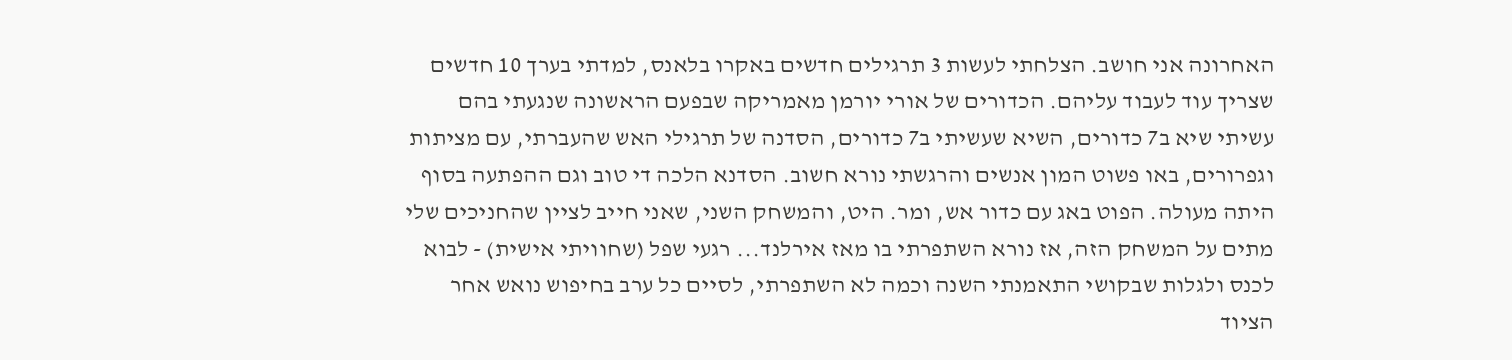האחרונה אני חושב. הצלחתי לעשות 3 תרגילים חדשים באקרו בלאנס, למדתי בערך 10 חדשים שצריך עוד לעבוד עליהם. הכדורים של אורי יורמן מאמריקה שבפעם הראשונה שנגעתי בהם עשיתי שיא ב7 כדורים, השיא שעשיתי ב7 כדורים, הסדנה של תרגילי האש שהעברתי, עם מציתות וגפרורים, באו פשוט המון אנשים והרגשתי נורא חשוב. הסדנא הלכה די טוב וגם ההפתעה בסוף היתה מעולה. הפוט באג עם כדור אש, ומר. היט, והמשחק השני, שאני חייב לציין שהחניכים שלי מתים על המשחק הזה, אז נורא השתפרתי בו מאז אירלנד... רגעי שפל (שחוויתי אישית) - לבוא לכנס ולגלות שבקושי התאמנתי השנה וכמה לא השתפרתי, לסיים כל ערב בחיפוש נואש אחר הציוד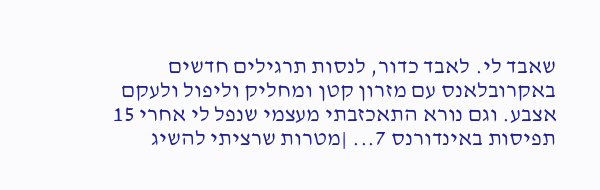שאבד לי. לאבד כדור, לנסות תרגילים חדשים באקרובלאנס עם מזרון קטן ומחליק וליפול ולעקם אצבע. וגם נורא התאכזבתי מעצמי שנפל לי אחרי 15 תפיסות באינדורנס 7... |מטרות שרציתי להשיג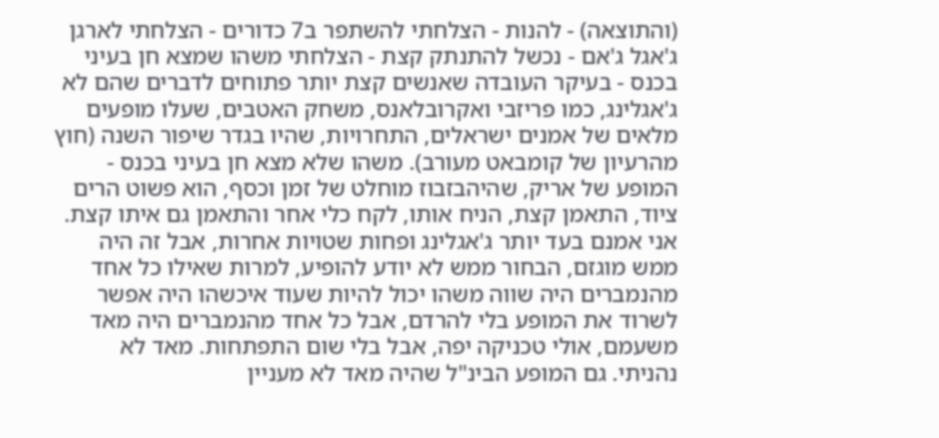(והתוצאה) - להנות - הצלחתי להשתפר ב7 כדורים - הצלחתי לארגן ג'אגל ג'אם - נכשל להתנתק קצת - הצלחתי משהו שמצא חן בעיני בכנס - בעיקר העובדה שאנשים קצת יותר פתוחים לדברים שהם לא ג'אגלינג, כמו פריזבי ואקרובלאנס, משחק האטבים, שעלו מופעים מלאים של אמנים ישראלים, התחרויות, שהיו בגדר שיפור השנה (חוץ מהרעיון של קומבאט מעורב). משהו שלא מצא חן בעיני בכנס - המופע של אריק, שהיהבזבוז מוחלט של זמן וכסף, הוא פשוט הרים ציוד, התאמן קצת, הניח אותו, לקח כלי אחר והתאמן גם איתו קצת. אני אמנם בעד יותר ג'אגלינג ופחות שטויות אחרות, אבל זה היה ממש מוגזם, הבחור ממש לא יודע להופיע, למרות שאילו כל אחד מהנמברים היה שווה משהו יכול להיות שעוד איכשהו היה אפשר לשרוד את המופע בלי להרדם, אבל כל אחד מהנמברים היה מאד משעמם, אולי טכניקה יפה, אבל בלי שום התפתחות. מאד לא נהניתי. גם המופע הבינ"ל שהיה מאד לא מעניין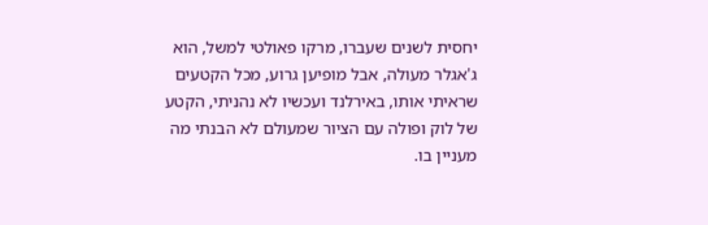יחסית לשנים שעברו, מרקו פאולטי למשל, הוא ג'אגלר מעולה, אבל מופיען גרוע, מכל הקטעים שראיתי אותו, באירלנד ועכשיו לא נהניתי, הקטע של לוק ופולה עם הציור שמעולם לא הבנתי מה מעניין בו.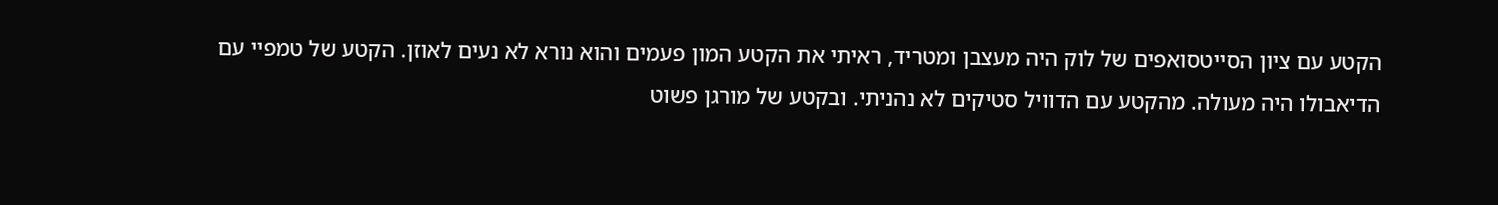הקטע עם ציון הסייטסואפים של לוק היה מעצבן ומטריד, ראיתי את הקטע המון פעמים והוא נורא לא נעים לאוזן. הקטע של טמפיי עם הדיאבולו היה מעולה. מהקטע עם הדוויל סטיקים לא נהניתי. ובקטע של מורגן פשוט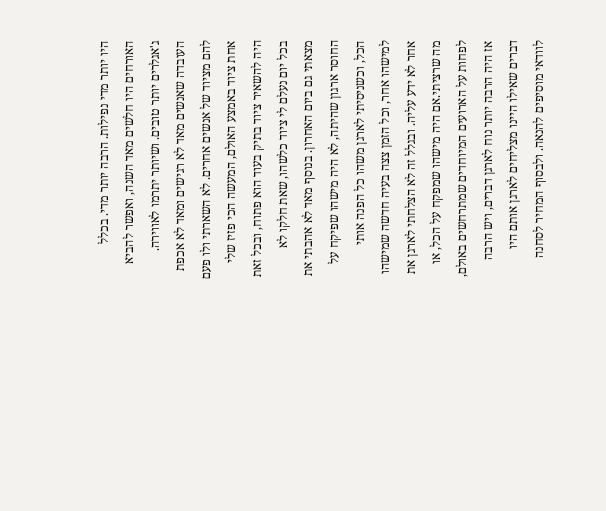היו יותר מדי נפילות. הרבה יותר מדי. בכלל האורחים היו חלשים מאד השנה, ואפשר להביא ג'אגלרים יותר טובים. ושיותר יתרמו לאווירה. העובדה שאנשים מאד לא רגישים ומאד לא אכפת להם מציוד של אנשים אחרים. לא השארתי ולו פעם אחת ציוד באמצע האולם, המעשה הכי פזיז שלי היה להשאיר ציוד בתיק בעוד הוא פתוח, ובכל זאת בכל יום נעלם לי ציוד כלשהו, שאת חלקו לא מצאתי גם ביום האחרון. בנוסף מאד לא אהבתי את החוסר ארגון שהיתה, לא היה מישהו שפיקח על הכל, וכשניסיתי לארגן משהו כל הפנה אותי למישהו אחר, וכל הזמן צצה בעיה חדשה שמישהו אחר לא ידע עליה. ובגלל זה לא הצלחתי לארגן את מה שרציתי.אם היה מישהו שמפקח על הכל, או לפחות על הארועים המיוחדים שמתרחשים באולם, אז היה הרבה יותר נוח לארגן דברים, ויש הרבה דברים שאילו היינו מצליחים לארגן אותם היו לוודאי מוסיפים להנאה. ולבסוף המחיר לסחנה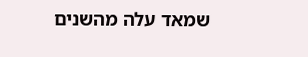שמאד עלה מהשנים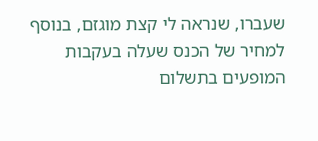שעברו, שנראה לי קצת מוגזם, בנוסף למחיר של הכנס שעלה בעקבות המופעים בתשלום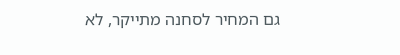גם המחיר לסחנה מתייקר, לא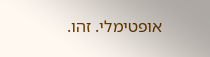אופטימלי. זהו.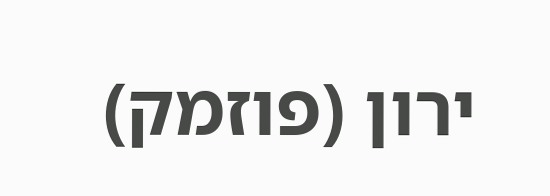ירון (פוזמק)